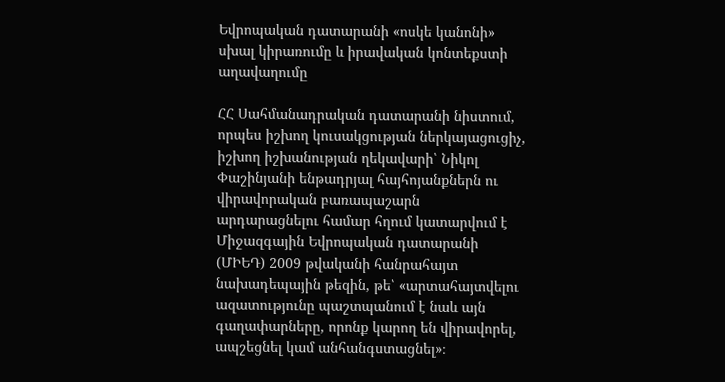Եվրոպական դատարանի «ոսկե կանոնի» սխալ կիրառումը և իրավական կոնտեքստի աղավաղումը

ՀՀ Սահմանադրական դատարանի նիստում, որպես իշխող կուսակցության ներկայացուցիչ, իշխող իշխանության ղեկավարի՝ Նիկոլ Փաշինյանի ենթադրյալ հայհոյանքներն ու վիրավորական բառապաշարն արդարացնելու համար հղում կատարվում է Միջազգային Եվրոպական դատարանի (ՄԻԵԴ) 2009 թվականի հանրահայտ նախադեպային թեզին, թե՝ «արտահայտվելու ազատությունը պաշտպանում է նաև այն գաղափարները, որոնք կարող են վիրավորել, ապշեցնել կամ անհանգստացնել»։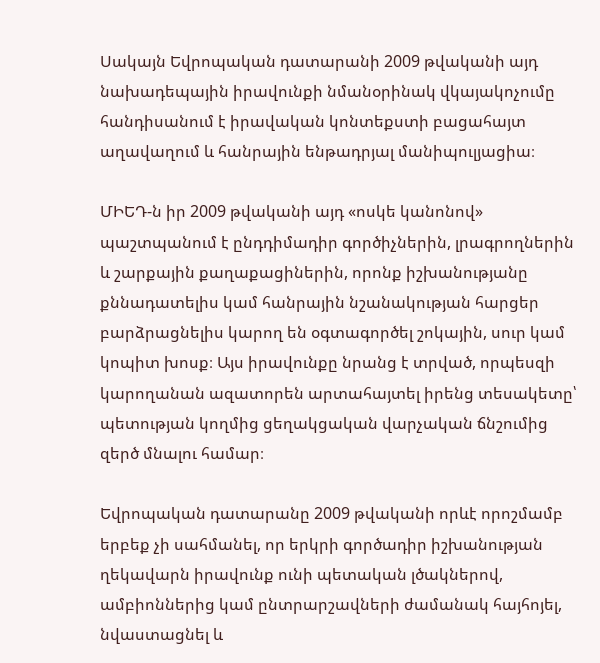Սակայն Եվրոպական դատարանի 2009 թվականի այդ նախադեպային իրավունքի նմանօրինակ վկայակոչումը հանդիսանում է իրավական կոնտեքստի բացահայտ աղավաղում և հանրային ենթադրյալ մանիպուլյացիա։

ՄԻԵԴ-ն իր 2009 թվականի այդ «ոսկե կանոնով» պաշտպանում է ընդդիմադիր գործիչներին, լրագրողներին և շարքային քաղաքացիներին, որոնք իշխանությանը քննադատելիս կամ հանրային նշանակության հարցեր բարձրացնելիս կարող են օգտագործել շոկային, սուր կամ կոպիտ խոսք։ Այս իրավունքը նրանց է տրված, որպեսզի կարողանան ազատորեն արտահայտել իրենց տեսակետը՝ պետության կողմից ցեղակցական վարչական ճնշումից զերծ մնալու համար։

Եվրոպական դատարանը 2009 թվականի որևէ որոշմամբ երբեք չի սահմանել, որ երկրի գործադիր իշխանության ղեկավարն իրավունք ունի պետական լծակներով, ամբիոններից կամ ընտրարշավների ժամանակ հայհոյել, նվաստացնել և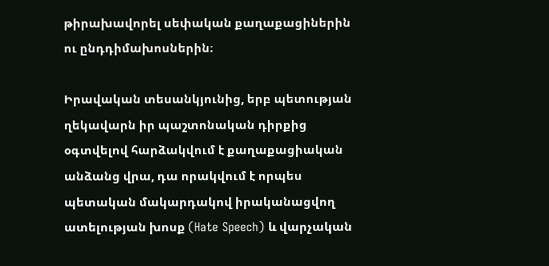թիրախավորել սեփական քաղաքացիներին ու ընդդիմախոսներին։

Իրավական տեսանկյունից, երբ պետության ղեկավարն իր պաշտոնական դիրքից օգտվելով հարձակվում է քաղաքացիական անձանց վրա, դա որակվում է որպես պետական մակարդակով իրականացվող ատելության խոսք (Hate Speech) և վարչական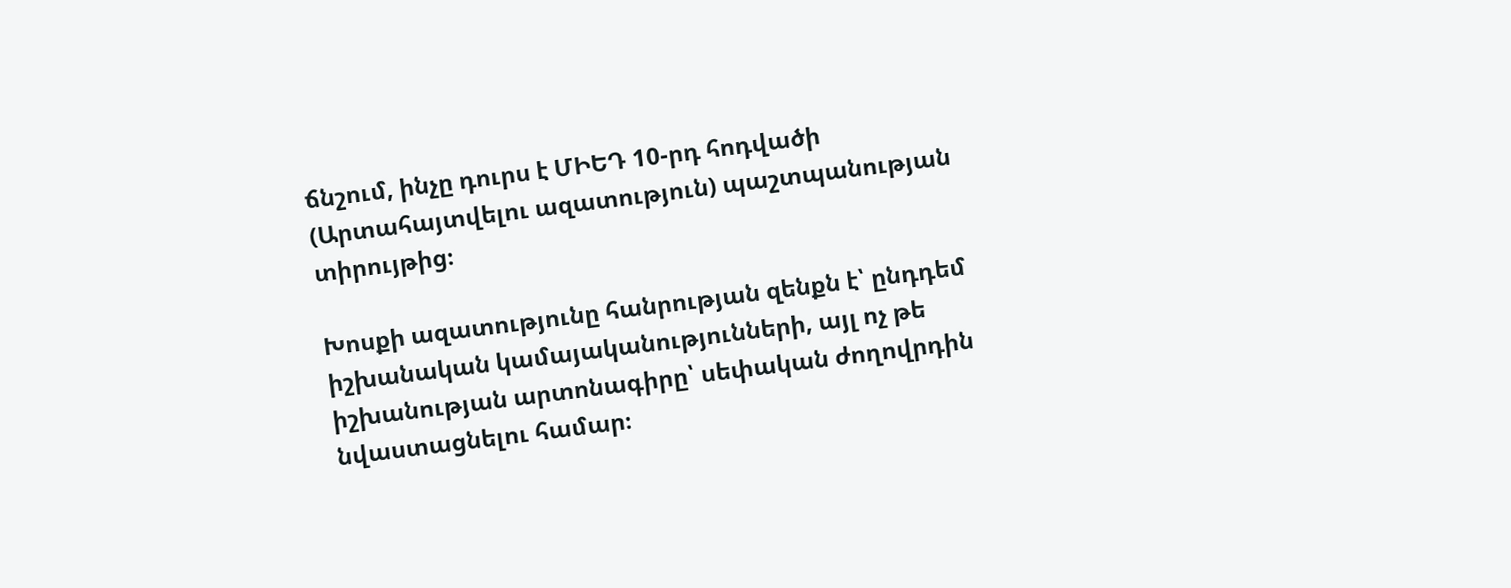ճնշում, ինչը դուրս է ՄԻԵԴ 10-րդ հոդվածի (Արտահայտվելու ազատություն) պաշտպանության տիրույթից։

Խոսքի ազատությունը հանրության զենքն է՝ ընդդեմ իշխանական կամայականությունների, այլ ոչ թե իշխանության արտոնագիրը՝ սեփական ժողովրդին նվաստացնելու համար։